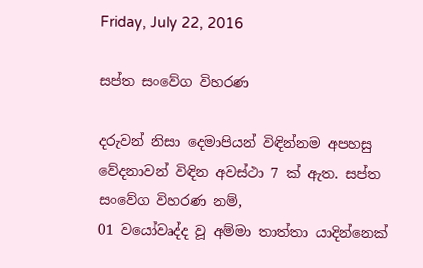Friday, July 22, 2016

සප්ත සංවේග විහරණ

දරුවන් නිසා දෙමාපියන් විඳින්නම අපහසු වේදනාවන් විඳින අවස්ථා 7 ක් ඇත. සප්ත සංවේග විහරණ නම්,
01 වයෝවෘද්ද වූ අම්මා තාත්තා යාදින්නෙක්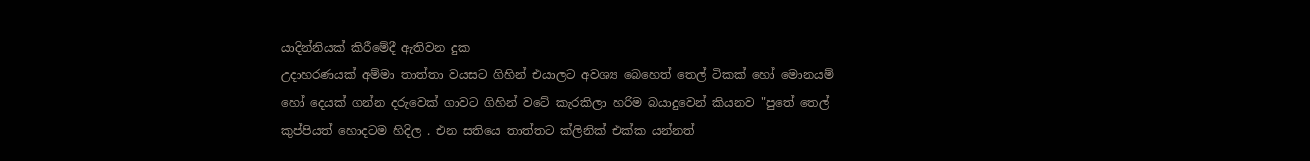යාදින්නියක් කිරීමේදී ඇතිවන දුක
උදාහරණයක් අම්මා තාත්තා වයසට ගිහින් එයාලට අවශ්‍ය බෙහෙත් තෙල් ටිකක් හෝ මොනයම් හෝ දෙයක් ගන්න දරුවෙක් ගාවට ගිහින් වටේ කැරකිලා හරිම බයාදුවෙන් කියනව "පුතේ තෙල් කුප්පියත් හොදටම හිදිල . එන සතියෙ තාත්තට ක්ලිනික් එක්ක යන්නත්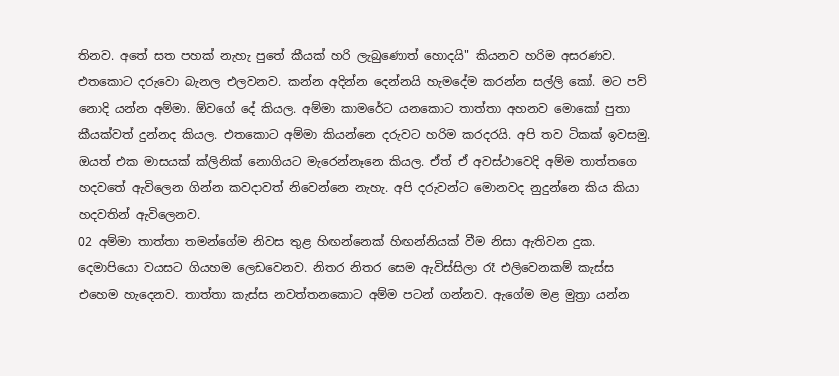තිනව. අතේ සත පහක් නැහැ පුතේ කීයක් හරි ලැබුණොත් හොදයි" කියනව හරිම අසරණව.
එතකොට දරුවො බැනල එලවනව. කන්න අදින්න දෙන්නයි හැමදේම කරන්න සල්ලි කෝ. මට පව් නොදි යන්න අම්මා. ඕවගේ දේ කියල. අම්මා කාමරේට යනකොට තාත්තා අහනව මොකෝ පුතා කීයක්වත් දුන්නද කියල. එතකොට අම්මා කියන්නෙ දරුවට හරිම කරදරයි. අපි තව ටිකක් ඉවසමු. ඔයත් එක මාසයක් ක්ලිනික් නොගියට මැරෙන්නෑනෙ කියල. ඒත් ඒ අවස්ථාවෙදි අම්ම තාත්තගෙ හදවතේ ඇවිලෙන ගින්න කවදාවත් නිවෙන්නෙ නැහැ. අපි දරුවන්ට මොනවද නුදුන්නෙ කිය කියා හදවතින් ඇවිලෙනව.
02 අම්මා තාත්තා තමන්ගේම නිවස තුළ හිඟන්නෙක් හිඟන්නියක් වීම නිසා ඇතිවන දුක.
දෙමාපියො වයසට ගියහම ලෙඩවෙනව. නිතර නිතර සෙම ඇවිස්සිලා රෑ එලිවෙනකම් කැස්ස එහෙම හැදෙනව. තාත්තා කැස්ස නවත්තනකොට අම්ම පටන් ගන්නව. ඇගේම මළ මුත්‍රා යන්න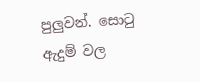පුලුවන්. සොටු ඇදුම් වල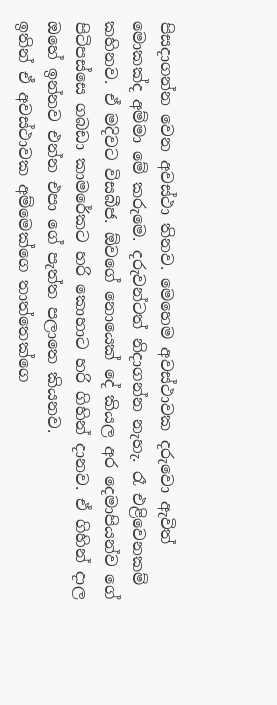පිසදාගන්න වෙන අවස්ථා තිනව. මෙහෙම අවස්ථාවක දරුවො ඇවිත් මොකක්ද අම්මා මේ කරුමෙ. දරුවන්ටත් නිදාගන්න නැහැ. රෑ එළිවෙනකම් කහිනව. ඒ මදිවට විසබීජ. ඕවගේ නොයෙක් දේ කියල අර දෙමාපියන්ව ගේ පිටිපස්සෙ ගබඩා කාමරේකට හරි කොහාට හරි ගිහින් දානව. ඒ ගිහින් දාල ඔහේ ඉන්නව එන්න එපා ගේ පැත්ත පලාතෙ කියනව.
ඉතින් ඒ අවස්ථාවක අම්මෙක්ගෙ තාත්තෙක්ගෙ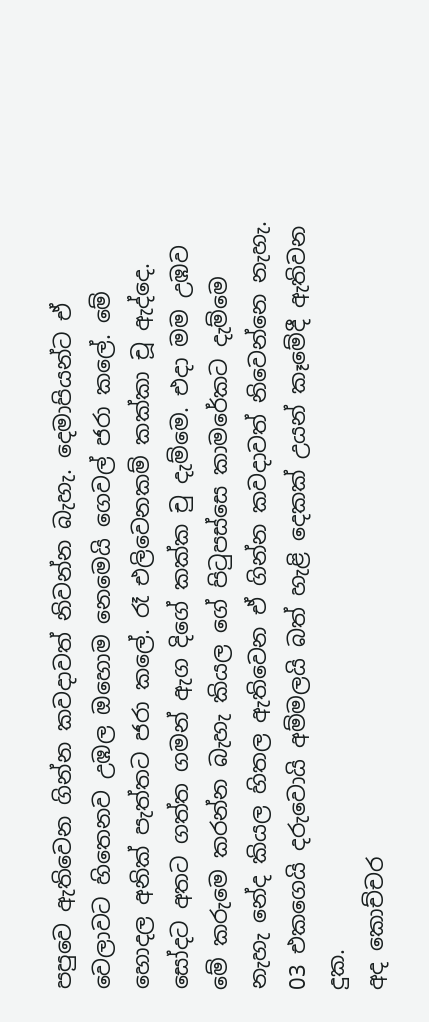පපුවෙ ඇතිවෙන ගින්න කවදාවත් නිවන්න බැහැ. දෙමාපියන්ට ඒ වෙලාවට හිතෙනව උඹල ඔහොම නෙමෙයි ගෙවල් ජරා කලේ. මේ හොදල අනික් පැත්තට ජරා කලේ. රෑ එලිවෙනකම් කක්කා චූ ඇද්දෙ. සෝදට අතට ගත්ත ගමන් ඇග දිගේ කක්ක චු දැම්මෙ. එදා මම උඹව මේ කරුමෙ කරන්න බැහැ කියල ගේ පිටුපස්සෙ කාමරේකට දැම්මෙ නැහැ නේද කියල හිතල ඇතිවෙන ඒ ගින්න කවදාවත් නිවෙන්නෙ නැහැ.
03 එකගෙයි දරුවොයි අම්මලයි බත් හැළි දෙකක් උයන් කෑමේදී ඇතිවන දුක.
අද කොච්චර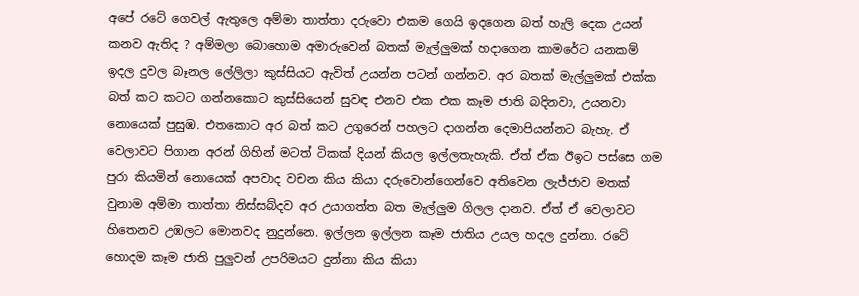අපේ රටේ ගෙවල් ඇතුලෙ අම්මා තාත්තා දරුවො එකම ගෙයි ඉදගෙන බත් හැලි දෙක උයන් කනව ඇතිද ? අම්මලා බොහොම අමාරුවෙන් බතක් මැල්ලුමක් හදාගෙන කාමරේට යනකම් ඉදල දුවල බෑනල ලේලිලා කුස්සියට ඇවිත් උයන්න පටන් ගන්නව. අර බතක් මැල්ලුමක් එක්ක බත් කට කටට ගන්නකොට කුස්සියෙන් සුවඳ එනව එක එක කෑම ජාති බදිනවා, උයනවා නොයෙක් පුසුඹ. එතකොට අර බත් කට උගුරෙන් පහලට දාගන්න දෙමාපියන්නට බැහැ. ඒ වෙලාවට පිගාන අරන් ගිහින් මටත් ටිකක් දියන් කියල ඉල්ලතැහැකි. ඒත් ඒක ඊඉට පස්සෙ ගම පුරා කියමින් නොයෙක් අපවාද වචන කිය කියා දරුවොන්ගෙන්ව‍ෙ අතිවෙන ලැජ්ජාව මතක් වුනාම අම්මා තාත්තා නිස්සබ්දව අර උයාගත්ත බත මැල්ලුම ගිලල දානව. ඒත් ඒ වෙලාවට හිතෙනව උඹලට මොනවද නුදුන්නෙ. ඉල්ලන ඉල්ලන කෑම ජාතිය උයල හදල දුන්නා. රටේ හොදම කෑම ජාති පුලුවන් උපරිමයට දුන්නා කිය කියා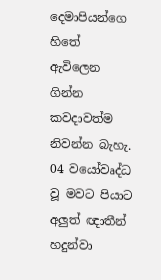දෙමාපියන්ගෙ හිතේ ඇවිලෙන ගින්න කවදාවත්ම නිවන්න බැහැ.
04 වයෝවෘද්ධ වූ මවට පියාට අලුත් ඥාතීන් හදුන්වා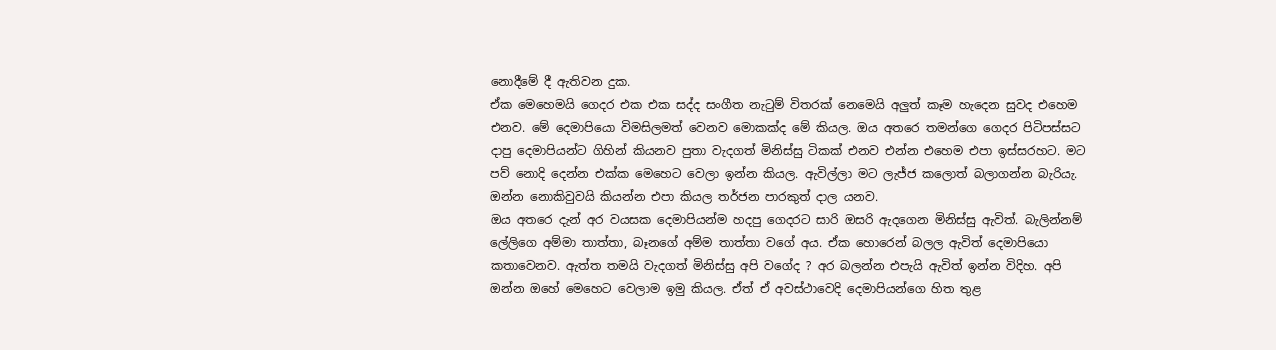නොදීමේ දී ඇතිවන දුක.
ඒක මෙහෙමයි ගෙදර එක එක සද්ද සංගීත නැටුම් විතරක් නෙමෙයි අලුත් කෑම හැදෙන සුවද එහෙම එනව. මේ දෙමාපියො විමසිලමත් වෙනව මොකක්ද මේ කියල. ඔය අතරෙ තමන්ගෙ ගෙදර පිටිපස්සට දාපු දෙමාපියන්ට ගිහින් කියනව පුතා වැදගත් මිනිස්සු ටිකක් එනව එන්න එහෙම එපා ඉස්සරහට. මට පව් නොදි දෙන්න එක්ක මෙහෙට වෙලා ඉන්න කියල. ඇවිල්ලා මට ලැජ්ජ කලොත් බලාගන්න බැරියැ. ඔන්න නොකිවුවයි කියන්න එපා කියල තර්ජන පාරකුත් දාල යනව.
ඔය අතරෙ දැන් අර වයසක දෙමාපියන්ම හදපු ගෙදරට සාරි ඔසරි ඇදගෙන මිනිස්සු ඇවිත්. බැලින්නම් ලේලිගෙ අම්මා තාත්තා, බෑනගේ අම්ම තාත්තා වගේ අය. ඒක හොරෙන් බලල ඇවිත් දෙමාපියො කතාවෙනව. ඇත්ත තමයි වැදගත් මිනිස්සු අපි වගේද ? අර බලන්න එපැයි ඇවිත් ඉන්න විදිහ. අපි ඔන්න ඔහේ මෙහෙට වෙලාම ඉමු කියල. ඒත් ඒ අවස්ථාවෙදි දෙමාපියන්ගෙ හිත තුළ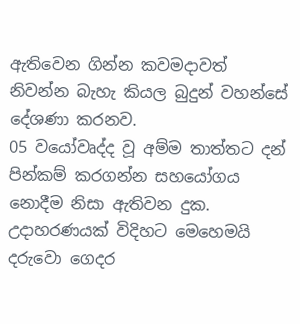ඇතිවෙන ගින්න කවමදාවත් නිවන්න බැහැ කියල බුදුන් වහන්සේ දේශණා කරනව.
05 වයෝවෘද්ද වූ අම්ම තාත්තට දන් පින්කම් කරගන්න සහයෝගය නොදීම නිසා ඇතිවන දුක.
උදාහරණයක් විදිහට මෙහෙමයි
දරුවො ගෙදර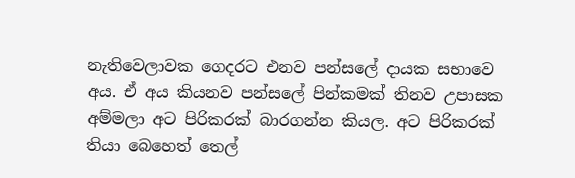නැතිවෙලාවක ගෙදරට එනව පන්සලේ දායක සභාවෙ අය. ඒ අය කියනව පන්සලේ පින්කමක් තිනව උපාසක අම්මලා අට පිරිකරක් බාරගන්න කියල. අට පිරිකරක් තියා බෙහෙත් තෙල්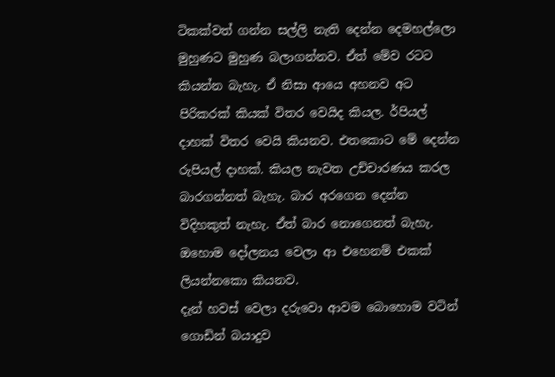ටිකක්වත් ගන්න සල්ලි නැති දෙන්න දෙමහල්ලො මුහුණට මුහුණ බලාගන්නව. ඒත් මේව රටට කියන්න බැහැ. ඒ නිසා ආයෙ අහනව අට පිරිකරක් කියක් විතර වෙයිද කියල. ර්පියල් දාහක් විතර වෙයි කියනව. එතකොට මේ දෙන්න රුපියල් දාහක්. කියල නැවත උච්චාරණය කරල බාරගන්නත් බැහැ. බාර අරගෙන දෙන්න විදිහකුත් නැහැ. ඒත් බාර නොගෙනත් බැහැ. ඔහොම දෝලනය වෙලා ආ එහෙනම් එකක් ලියන්නකො කියනව.
දැන් හවස් වෙලා දරුවො ආවම බොහොම වටින් ගොඩින් බයාදුව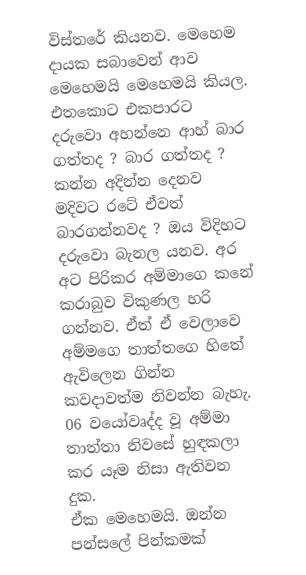විස්තරේ කියනව. මෙහෙම දායක සබාවෙන් ආව මෙහෙමයි මෙහෙමයි කියල. එතකොට එකපාරට දරුවො අහන්නෙ ආහ් බාර ගත්තද ? බාර ගත්තද ? කන්න අදින්න දෙනව මදිවට රටේ ඒවත් බාරගන්නවද ? ඔය විදිහට දරුවො බැනල යනව. අර අට පිරිකර අම්මාගෙ කනේ කරාබුව විකුණල හරි ගන්නව. ඒත් ඒ වෙලාවෙ අම්මගෙ තාත්තගෙ හිතේ ඇවිලෙන ගින්න කවදාවත්ම නිවන්න බැහැ.
06 වයෝවෘද්ද වූ අම්මා තාත්තා නිවසේ හුඳකලා කර යෑම නිසා ඇතිවන දුක.
ඒක මෙහෙමයි. ඔන්න පන්සලේ පින්කමක්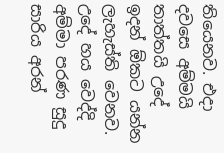තියෙනව. එදා දවසෙ අම්මයි තාත්තයි උදේ ඉදන් ඕකට යන්න ලැහැස්ති වෙනව. උදේ හය වෙද්දි අම්මා පරණ සුදු සාරිය අරන්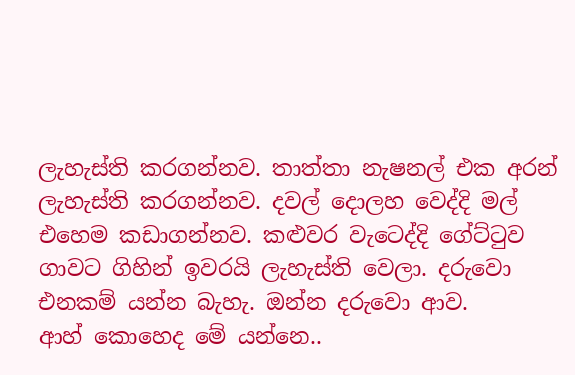ලැහැස්ති කරගන්නව. තාත්තා නැෂනල් එක අරන් ලැහැස්ති කරගන්නව. දවල් දොලහ වෙද්දි මල් එහෙම කඩාගන්නව. කළුවර වැටෙද්දි ගේට්ටුව ගාවට ගිහින් ඉවරයි ලැහැස්ති වෙලා. දරුවො එනකම් යන්න බැහැ. ඔන්න දරුවො ආව.
ආහ් කොහෙද මේ යන්නෙ..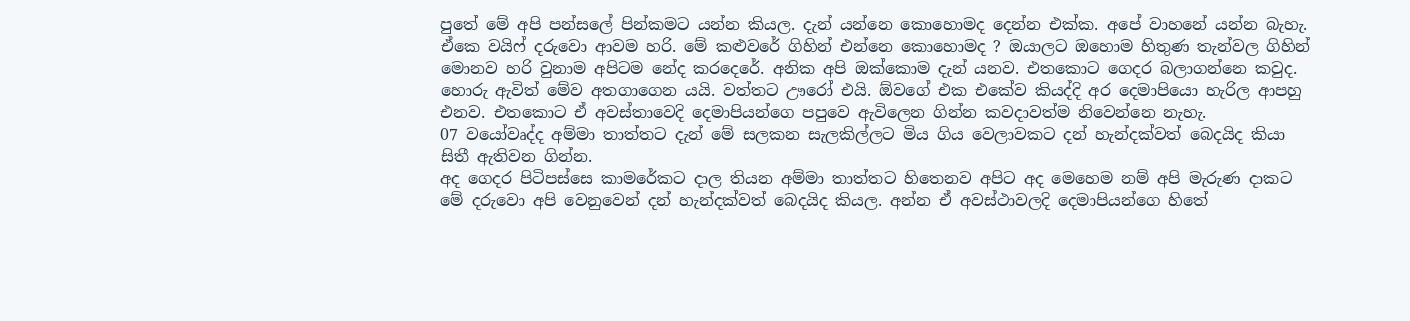පුතේ මේ අපි පන්සලේ පින්කමට යන්න කියල. දැන් යන්නෙ කොහොමද දෙන්න එක්ක. අපේ වාහනේ යන්න බැහැ. ඒකෙ වයිෆ් දරුවො ආවම හරි. මේ කළුවරේ ගිහින් එන්නෙ කොහොමද ? ඔයාලට ඔහොම හිතුණ තැන්වල ගිහින් මොනව හරි වුනාම අපිටම නේද කරදෙරේ. අනික අපි ඔක්කොම දැන් යනව. එතකොට ගෙදර බලාගන්නෙ කවුද. හොරු ඇවිත් මේව අතගාගෙන යයි. වත්තට ඌරෝ එයි. ඕවගේ එක එකේව කියද්දි අර දෙමාපියො හැරිල ආපහු එනව. එතකොට ඒ අවස්තාවෙදි දෙමාපියන්ගෙ පපුවෙ ඇවිලෙන ගින්න කවදාවත්ම නිවෙන්නෙ නැහැ.
07 වයෝවෘද්ද අම්මා තාත්තට දැන් මේ සලකන සැලකිල්ලට මිය ගිය වෙලාවකට දන් හැන්දක්වත් බෙදයිද කියා සිතී ඇතිවන ගින්න.
අද ගෙදර පිටිපස්සෙ කාමරේකට දාල තියන අම්මා තාත්තට හිතෙනව අපිට අද මෙහෙම නම් අපි මැරුණ දාකට මේ දරුවො අපි වෙනුවෙන් දන් හැන්දක්වත් බෙදයිද කියල. අන්න ඒ අවස්ථාවලදි දෙමාපියන්ගෙ හිතේ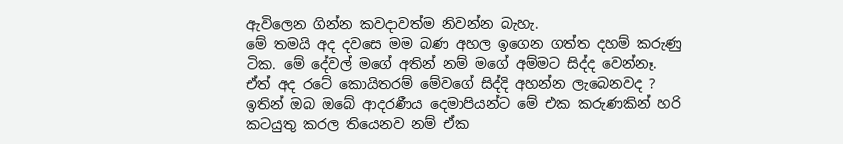ඇවිලෙන ගින්න කවදාවත්ම නිවන්න බැහැ.
මේ තමයි අද දවසෙ මම බණ අහල ඉගෙන ගත්ත දහම් කරුණු ටික. මේ දේවල් මගේ අතින් නම් මගේ අම්මට සිද්ද වෙන්නෑ. ඒත් අද රටේ කොයිතරම් මේවගේ සිද්දි අහන්න ලැබෙනවද ? ඉතින් ඔබ ඔබේ ආදරණීය දෙමාපියන්ට මේ එක කරුණකින් හරි කටයුතු කරල තියෙනව නම් ඒක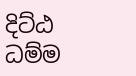දිට්ඨ ධම්ම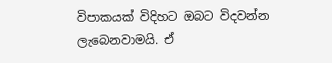විපාකයක් විදිහට ඔබට විදවන්න ලැබෙනවාමයි. ඒ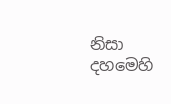නිසා දහමෙහි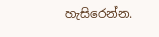හැසිරෙන්න.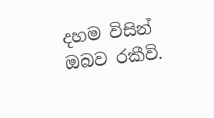දහම විසින් ඔබව රකීවි.